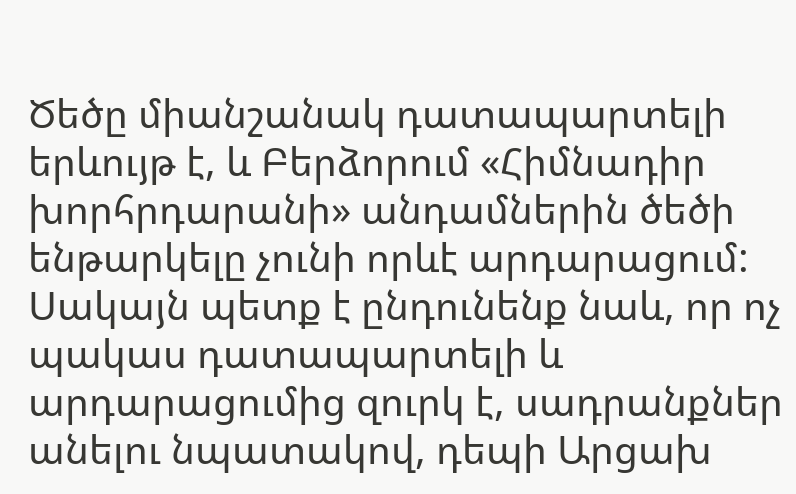Ծեծը միանշանակ դատապարտելի երևույթ է, և Բերձորում «Հիմնադիր խորհրդարանի» անդամներին ծեծի ենթարկելը չունի որևէ արդարացում: Սակայն պետք է ընդունենք նաև, որ ոչ պակաս դատապարտելի և արդարացումից զուրկ է, սադրանքներ անելու նպատակով, դեպի Արցախ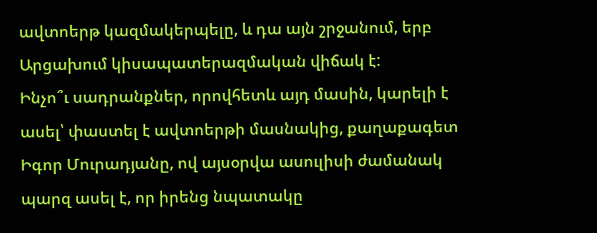ավտոերթ կազմակերպելը, և դա այն շրջանում, երբ Արցախում կիսապատերազմական վիճակ է:
Ինչո՞ւ սադրանքներ, որովհետև այդ մասին, կարելի է ասել՝ փաստել է ավտոերթի մասնակից, քաղաքագետ Իգոր Մուրադյանը, ով այսօրվա ասուլիսի ժամանակ պարզ ասել է, որ իրենց նպատակը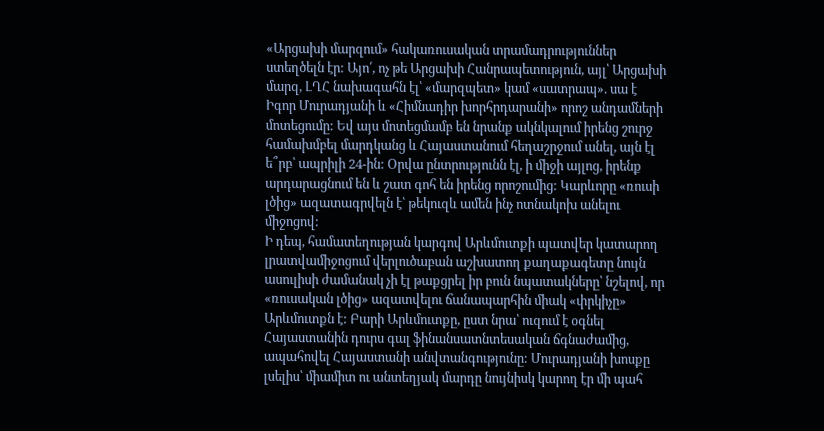«Արցախի մարզում» հակառուսական տրամադրություններ ստեղծելն էր: Այո՛, ոչ թե Արցախի Հանրապետություն, այլ՝ Արցախի մարզ, ԼՂՀ նախագահն էլ՝ «մարզպետ» կամ «սատրապ». սա է Իգոր Մուրադյանի և «Հիմնադիր խորհրդարանի» որոշ անդամների մոտեցումը: Եվ այս մոտեցմամբ են նրանք ակնկալում իրենց շուրջ համախմբել մարդկանց և Հայաստանում հեղաշրջում անել, այն էլ ե՞րբ՝ ապրիլի 24-ին: Օրվա ընտրությունն էլ, ի միջի այլոց, իրենք արդարացնում են և շատ գոհ են իրենց որոշումից: Կարևորը «ռուսի լծից» ազատագրվելն է՝ թեկուզև ամեն ինչ ոտնակոխ անելու միջոցով:
Ի դեպ, համատեղության կարգով Արևմուտքի պատվեր կատարող լրատվամիջոցում վերլուծաբան աշխատող քաղաքագետը նույն ասուլիսի ժամանակ չի էլ թաքցրել իր բուն նպատակները՝ նշելով, որ «ռուսական լծից» ազատվելու ճանապարհին միակ «փրկիչը» Արևմուտքն է: Բարի Արևմուտքը, ըստ նրա՝ ուզում է օգնել Հայաստանին դուրս գալ ֆինանսատնտեսական ճգնաժամից, ապահովել Հայաստանի անվտանգությունը: Մուրադյանի խոսքը լսելիս՝ միամիտ ու անտեղյակ մարդը նույնիսկ կարող էր մի պահ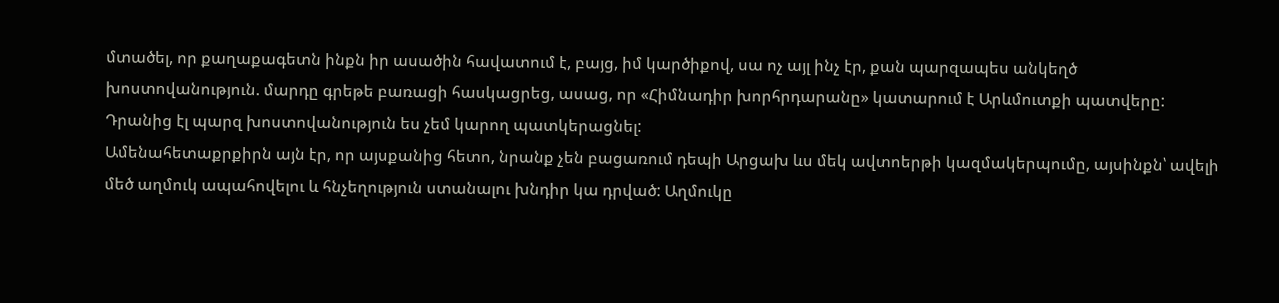մտածել, որ քաղաքագետն ինքն իր ասածին հավատում է, բայց, իմ կարծիքով, սա ոչ այլ ինչ էր, քան պարզապես անկեղծ խոստովանություն. մարդը գրեթե բառացի հասկացրեց, ասաց, որ «Հիմնադիր խորհրդարանը» կատարում է Արևմուտքի պատվերը: Դրանից էլ պարզ խոստովանություն ես չեմ կարող պատկերացնել:
Ամենահետաքրքիրն այն էր, որ այսքանից հետո, նրանք չեն բացառում դեպի Արցախ ևս մեկ ավտոերթի կազմակերպումը, այսինքն՝ ավելի մեծ աղմուկ ապահովելու և հնչեղություն ստանալու խնդիր կա դրված: Աղմուկը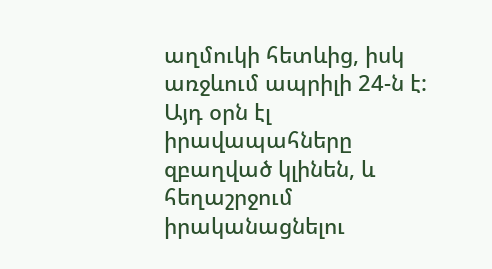աղմուկի հետևից, իսկ առջևում ապրիլի 24-ն է: Այդ օրն էլ իրավապահները զբաղված կլինեն, և հեղաշրջում իրականացնելու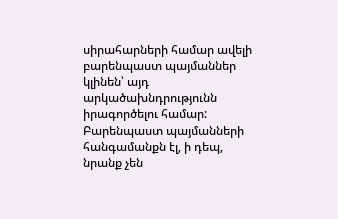սիրահարների համար ավելի բարենպաստ պայմաններ կլինեն՝ այդ արկածախնդրությունն իրագործելու համար: Բարենպաստ պայմանների հանգամանքն էլ, ի դեպ, նրանք չեն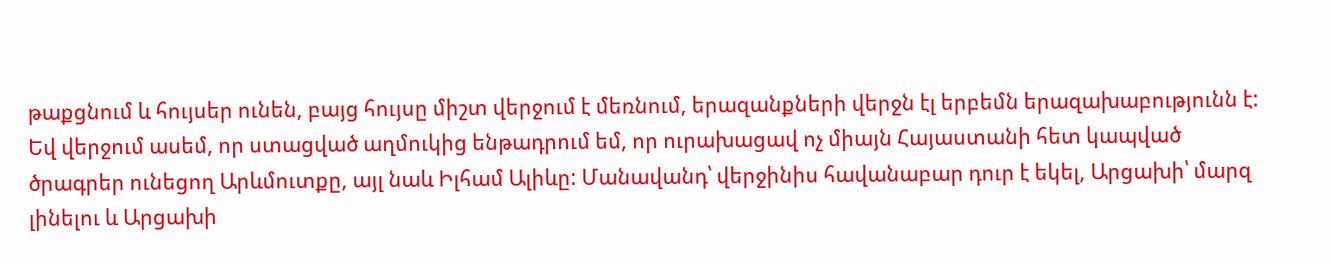թաքցնում և հույսեր ունեն, բայց հույսը միշտ վերջում է մեռնում, երազանքների վերջն էլ երբեմն երազախաբությունն է:
Եվ վերջում ասեմ, որ ստացված աղմուկից ենթադրում եմ, որ ուրախացավ ոչ միայն Հայաստանի հետ կապված ծրագրեր ունեցող Արևմուտքը, այլ նաև Իլհամ Ալիևը: Մանավանդ՝ վերջինիս հավանաբար դուր է եկել, Արցախի՝ մարզ լինելու և Արցախի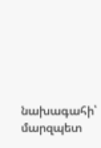նախագահի՝ մարզպետ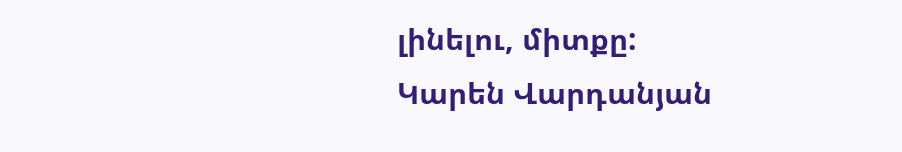լինելու, միտքը:
Կարեն Վարդանյան